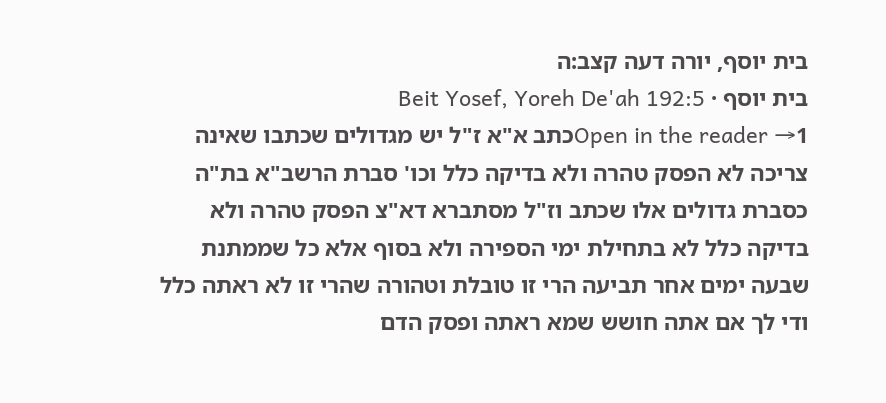בית יוסף, יורה דעה קצב:ה
בית יוסף · Beit Yosef, Yoreh De'ah 192:5
Open in the reader →1כתב א"א ז"ל יש מגדולים שכתבו שאינה צריכה לא הפסק טהרה ולא בדיקה כלל וכו' סברת הרשב"א בת"ה כסברת גדולים אלו שכתב וז"ל מסתברא דא"צ הפסק טהרה ולא בדיקה כלל לא בתחילת ימי הספירה ולא בסוף אלא כל שממתנת שבעה ימים אחר תביעה הרי זו טובלת וטהורה שהרי זו לא ראתה כלל ודי לך אם אתה חושש שמא ראתה ופסק הדם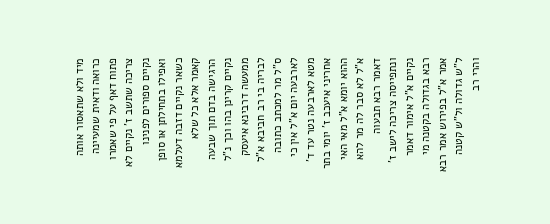מיד ולא שתאסור אותה כרואה ודאית שמעיינה פתוח דאף על פי שאמרו צריכה שתשב ז' נקיים לא נקיים ספורים לפנינו ואפילו בתחילתן או סופן כשאר נקיים דזבה דעלמא קאמר אלא כל שלא הרגישה בדם תוך שבעה נקיים קרינן בהו וכך נ"ל ממעשה דרבינא איעסק לבריה בי רב חביבא א"ל ס"ל מר למכתב כתובה לארבעה יום א"ל אין כי מטא לארבעה נטר עד ד' אחריני איעכב ז' יומי בתר ההוא יומא א"ל מאי האי א"ל לא סבר לה מר להא דאמר רבא תבעוה ונתפייסה צריכה לישב ז' נקיים א"ל אימור דאמר רבא בגדולה בקטנה מי אמר א"ל בפירוש אמר רבא ל"ש גדולה ול"ש קטנה והרי רב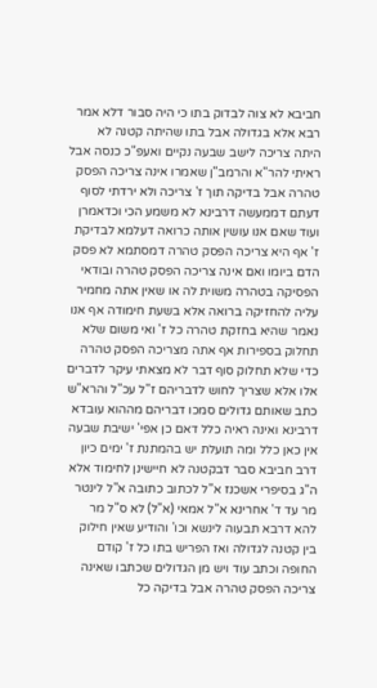חביבא לא צוה לבדוק בתו כי היה סבור דלא אמר רבא אלא בגדולה אבל בתו שהיתה קטנה לא היתה צריכה לישב שבעה נקיים ואעפ"כ כנסה אבל ראיתי להר"א והרמב"ן שאמרו אינה צריכה הפסק טהרה אבל בדיקה תוך ז' צריכה ולא ירדתי לסוף דעתם דממעשה דרבינא לא משמע הכי וכדאמרן ועוד שאם אנו עושין אותה כרואה דעלמא לבדיקת ז' אף היא צריכה הפסק טהרה דמסתמא לא פסק הדם ביומו ואם אינה צריכה הפסק טהרה ובודאי הפסיקה בטהרה משוית לה או שאין אתה מחמיר עליה להחזיקה ברואה אלא בשעת חימודה אף אנו נאמר שהיא בחזקת טהרה כל ז' ואי משום שלא תחלוק בספירות אף אתה מצריכה הפסק טהרה כדי שלא תחלוק סוף דבר לא מצאתי עיקר לדברים אלו אלא שצריך לחוש לדבריהם ז"ל עכ"ל והרא"ש כתב שאותם גדולים סמכו דבריהם מההוא עובדא דרבינא ואינה ראיה כלל דאם כן אפי' ישיבת שבעה אין כאן כלל ומה תועלת יש בהמתנת ז' ימים כיון דרב חביבא סבר דבקטנה לא חיישינן לחימוד אלא ה"ג בסיפרי אשכנז א"ל לכתוב כתובה א"ל לינטר מר עד ד' אחרינא א"ל אמאי (א"ל) לא ס"ל מר להא דרבא תבעוה לינשא וכו' והודיע שאין חילוק בין קטנה לגדולה ואז הפריש בתו כל ז' קודם החופה וכתב עוד ויש מן הגדולים שכתבו שאינה צריכה הפסק טהרה אבל בדיקה כל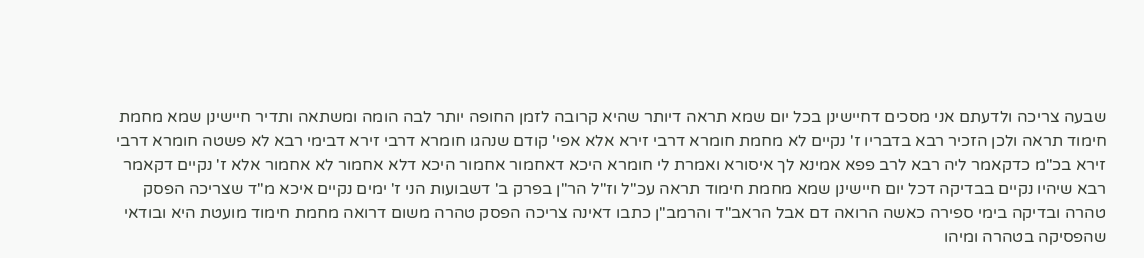שבעה צריכה ולדעתם אני מסכים דחיישינן בכל יום שמא תראה דיותר שהיא קרובה לזמן החופה יותר לבה הומה ומשתאה ותדיר חיישינן שמא מחמת חימוד תראה ולכן הזכיר רבא בדבריו ז' נקיים לא מחמת חומרא דרבי זירא אלא אפי' קודם שנהגו חומרא דרבי זירא דבימי רבא לא פשטה חומרא דרבי זירא בכ"מ כדקאמר ליה רבא לרב פפא אמינא לך איסורא ואמרת לי חומרא היכא דאחמור אחמור היכא דלא אחמור לא אחמור אלא ז' נקיים דקאמר רבא שיהיו נקיים בבדיקה דכל יום חיישינן שמא מחמת חימוד תראה עכ"ל וז"ל הר"ן בפרק ב' דשבועות הני ז' ימים נקיים איכא מ"ד שצריכה הפסק טהרה ובדיקה בימי ספירה כאשה הרואה דם אבל הראב"ד והרמב"ן כתבו דאינה צריכה הפסק טהרה משום דרואה מחמת חימוד מועטת היא ובודאי שהפסיקה בטהרה ומיהו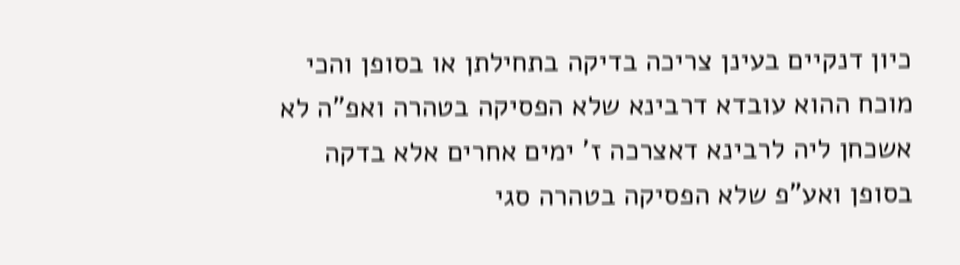כיון דנקיים בעינן צריכה בדיקה בתחילתן או בסופן והכי מוכח ההוא עובדא דרבינא שלא הפסיקה בטהרה ואפ"ה לא אשכחן ליה לרבינא דאצרכה ז' ימים אחרים אלא בדקה בסופן ואע"פ שלא הפסיקה בטהרה סגי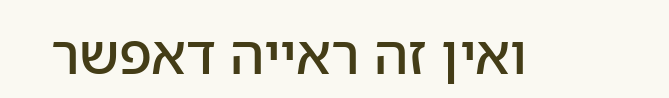ואין זה ראייה דאפשר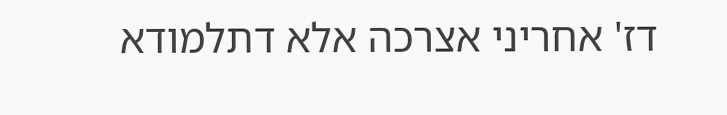דז' אחריני אצרכה אלא דתלמודא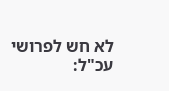לא חש לפרושי עכ"ל: